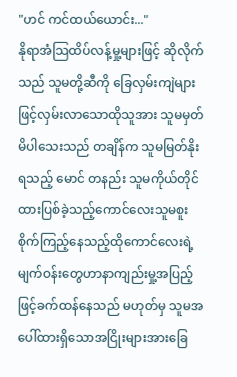"ဟင် ကင်ထယ်ယောင်း..."
နိုရာအံသြထိပ်လန့်မှု့များဖြင့် ဆိုလိုက်သည် သူမတို့ဆီကို ခြေလှမ်းကျဲများဖြင့်လှမ်းလာသောထိုသူအား သူမမှတ်မိပါသေးသည် တချိန်က သူမမြတ်နိုးရသည့် မောင် တနည်း သူမကိုယ်တိုင်ထားပြစ်ခဲ့သည့်ကောင်လေးသူမစူးစိုက်ကြည့်နေသည့်ထိုကောင်လေးရဲ့ မျက်ဝန်းတွေဟာနာကျည်းမှု့အပြည့်ဖြင့်ခက်ထန်နေသည် မဟုတ်မှ သူမအပေါ်ထားရှိသောအငြိုးများအားခြေ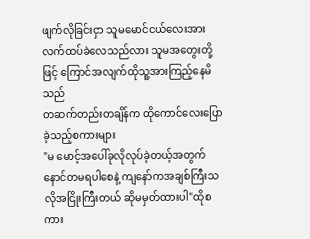ဖျက်လိုခြင်းငှာ သူမမောင်ငယ်လေးအားလက်ထပ်ခဲလေသည်လား သူမအတွေးတို့ဖြင့် ကြောင်အလျက်ထိုသူ့အားကြည့်နေမိသည်
တဆက်တည်းတချိန်က ထိုကောင်လေးပြောခဲ့သည့်စကားများ
"မ မောင့်အပေါ်ခုလိုလုပ်ခဲ့တယ့်အတွက် နောင်တမရပါစေနဲ့ ကျနော်ကအချစ်ကြီးသလိုအငြိုးကြီးတယ် ဆိုမမှတ်ထားပါ"ထိုစကား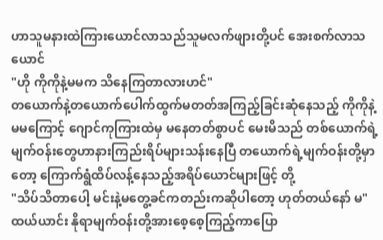ဟာသူမနားထဲကြားယောင်လာသည်သူမလက်ဖျားတို့ပင် အေးစက်လာသယောင်
"ဟို ကိုကိုနဲ့မမက သိနေကြတာလားဟင်"
တယောက်နဲ့တယောက်ပေါက်ထွက်မတတ်အကြည့်ခြင်းဆုံနေသည့် ကိုကိုနဲ့မမကြောင့် ဂျောင်ကုကြားထဲမှ မနေတတ်စွာပင် မေးမိသည် တစ်ယောက်ရဲ့မျက်ဝန်းတွေဟာနားကြည်းရိပ်များသန်းနေပြီ တယောက်ရဲ့မျက်ဝန်းတို့မှာတော့ ကြောက်ရွံထိပ်လန့်နေသည့်အရိပ်ယောင်များဖြင့် တို့
"သိပ်သိတာပေါ့ မင်းနဲ့မတွေ့ခင်ကတည်းကဆိုပါတော့ ဟုတ်တယ်နော် မ"
ထယ်ယာင်း နိုရာမျက်ဝန်းတို့အားစေ့စေ့ကြည့်ကာပြော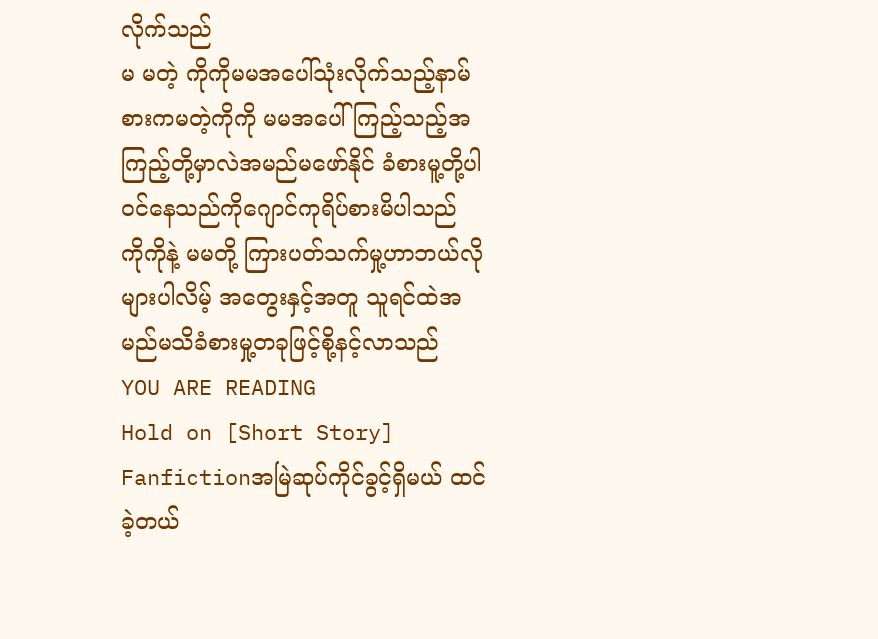လိုက်သည်
မ မတဲ့ ကိုကိုမမအပေါ်သုံးလိုက်သည့်နာမ်စားကမတဲ့ကိုကို မမအပေါ်ကြည့်သည့်အကြည့်တို့မှာလဲအမည်မဖော်နိုင် ခံစားမူ့တို့ပါဝင်နေသည်ကိုဂျောင်ကုရိပ်စားမိပါသည်
ကိုကိုနဲ့ မမတို့ ကြားပတ်သက်မှု့ဟာဘယ်လိုများပါလိမ့် အတွေးနှင့်အတူ သူရင်ထဲအမည်မသိခံစားမှု့တခုဖြင့်စို့နင့်လာသည်
YOU ARE READING
Hold on [Short Story]
Fanfictionအမြဲဆုပ်ကိုင်ခွင့်ရှိမယ် ထင်ခဲ့တယ်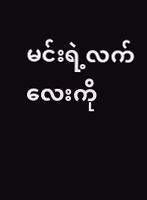မင်းရဲ့လက်လေးကို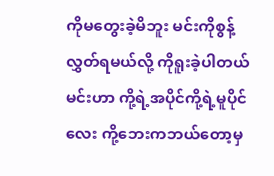ကိုမတွေးခဲ့မိဘူး မင်းကိုစွန့်လွှတ်ရမယ်လို့ ကိုရူးခဲ့ပါတယ် မင်းဟာ ကို့ရဲ့အပိုင်ကို့ရဲ့မူပိုင်လေး ကို့ဘေးကဘယ်တော့မှ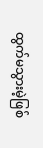ထွက်မသွားမဲ့ဖြစ်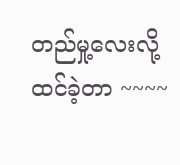တည်မှု့လေးလို့ထင်ခဲ့တာ ~~~~